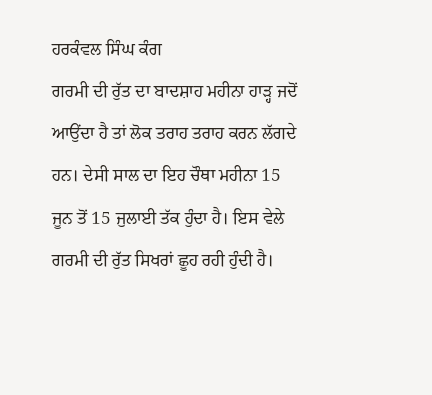ਹਰਕੰਵਲ ਸਿੰਘ ਕੰਗ
ਗਰਮੀ ਦੀ ਰੁੱਤ ਦਾ ਬਾਦਸ਼ਾਹ ਮਹੀਨਾ ਹਾੜ੍ਹ ਜਦੋਂ ਆਉਂਦਾ ਹੈ ਤਾਂ ਲੋਕ ਤਰਾਹ ਤਰਾਹ ਕਰਨ ਲੱਗਦੇ ਹਨ। ਦੇਸੀ ਸਾਲ ਦਾ ਇਹ ਚੌਥਾ ਮਹੀਨਾ 15 ਜੂਨ ਤੋਂ 15 ਜੁਲਾਈ ਤੱਕ ਹੁੰਦਾ ਹੈ। ਇਸ ਵੇਲੇ ਗਰਮੀ ਦੀ ਰੁੱਤ ਸਿਖਰਾਂ ਛੂਹ ਰਹੀ ਹੁੰਦੀ ਹੈ।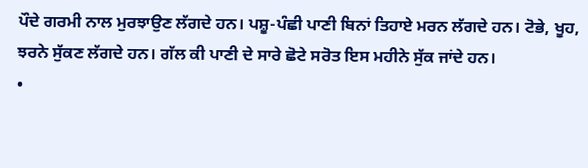ਪੌਦੇ ਗਰਮੀ ਨਾਲ ਮੁਰਝਾਉਣ ਲੱਗਦੇ ਹਨ। ਪਸ਼ੂ-ਪੰਛੀ ਪਾਣੀ ਬਿਨਾਂ ਤਿਹਾਏ ਮਰਨ ਲੱਗਦੇ ਹਨ। ਟੋਭੇ, ਖੂਹ, ਝਰਨੇ ਸੁੱਕਣ ਲੱਗਦੇ ਹਨ। ਗੱਲ ਕੀ ਪਾਣੀ ਦੇ ਸਾਰੇ ਛੋਟੇ ਸਰੋਤ ਇਸ ਮਹੀਨੇ ਸੁੱਕ ਜਾਂਦੇ ਹਨ।
•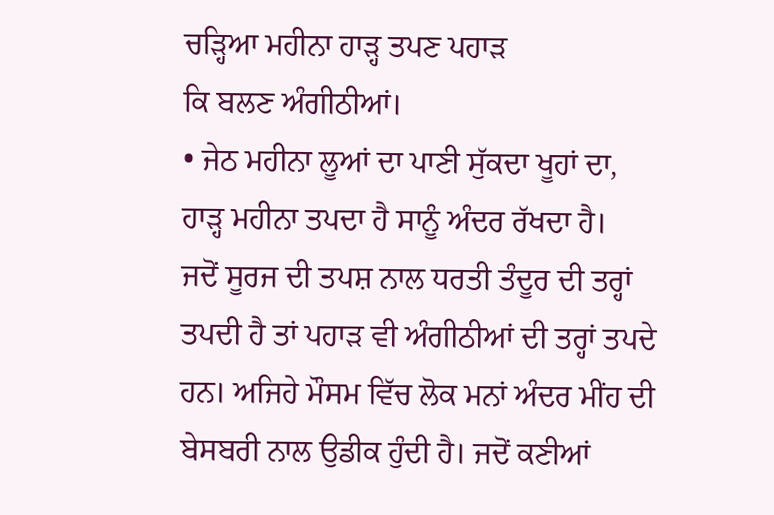ਚੜ੍ਹਿਆ ਮਹੀਨਾ ਹਾੜ੍ਹ ਤਪਣ ਪਹਾੜ
ਕਿ ਬਲਣ ਅੰਗੀਠੀਆਂ।
• ਜੇਠ ਮਹੀਨਾ ਲੂਆਂ ਦਾ ਪਾਣੀ ਸੁੱਕਦਾ ਖੂਹਾਂ ਦਾ,
ਹਾੜ੍ਹ ਮਹੀਨਾ ਤਪਦਾ ਹੈ ਸਾਨੂੰ ਅੰਦਰ ਰੱਖਦਾ ਹੈ।
ਜਦੋਂ ਸੂਰਜ ਦੀ ਤਪਸ਼ ਨਾਲ ਧਰਤੀ ਤੰਦੂਰ ਦੀ ਤਰ੍ਹਾਂ ਤਪਦੀ ਹੈ ਤਾਂ ਪਹਾੜ ਵੀ ਅੰਗੀਠੀਆਂ ਦੀ ਤਰ੍ਹਾਂ ਤਪਦੇ ਹਨ। ਅਜਿਹੇ ਮੌਸਮ ਵਿੱਚ ਲੋਕ ਮਨਾਂ ਅੰਦਰ ਮੀਂਹ ਦੀ ਬੇਸਬਰੀ ਨਾਲ ਉਡੀਕ ਹੁੰਦੀ ਹੈ। ਜਦੋਂ ਕਣੀਆਂ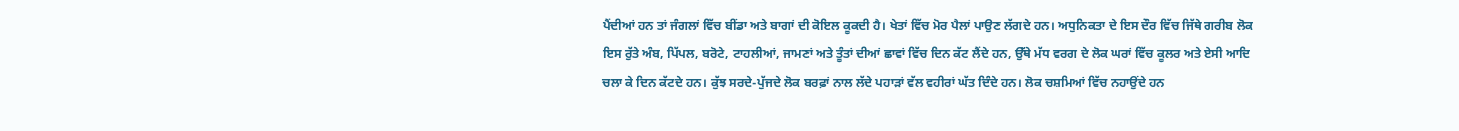ਪੈਂਦੀਆਂ ਹਨ ਤਾਂ ਜੰਗਲਾਂ ਵਿੱਚ ਬੀਂਡਾ ਅਤੇ ਬਾਗਾਂ ਦੀ ਕੋਇਲ ਕੂਕਦੀ ਹੈ। ਖੇਤਾਂ ਵਿੱਚ ਮੋਰ ਪੈਲਾਂ ਪਾਉਣ ਲੱਗਦੇ ਹਨ। ਅਧੁਨਿਕਤਾ ਦੇ ਇਸ ਦੌਰ ਵਿੱਚ ਜਿੱਥੇ ਗਰੀਬ ਲੋਕ ਇਸ ਰੁੱਤੇ ਅੰਬ, ਪਿੱਪਲ, ਬਰੋਟੇ, ਟਾਹਲੀਆਂ, ਜਾਮਣਾਂ ਅਤੇ ਤੂੰਤਾਂ ਦੀਆਂ ਛਾਵਾਂ ਵਿੱਚ ਦਿਨ ਕੱਟ ਲੈਂਦੇ ਹਨ, ਉੱਥੇ ਮੱਧ ਵਰਗ ਦੇ ਲੋਕ ਘਰਾਂ ਵਿੱਚ ਕੂਲਰ ਅਤੇ ਏਸੀ ਆਦਿ ਚਲਾ ਕੇ ਦਿਨ ਕੱਟਦੇ ਹਨ। ਕੁੱਝ ਸਰਦੇ-ਪੁੱਜਦੇ ਲੋਕ ਬਰਫ਼ਾਂ ਨਾਲ ਲੱਦੇ ਪਹਾੜਾਂ ਵੱਲ ਵਹੀਰਾਂ ਘੱਤ ਦਿੰਦੇ ਹਨ। ਲੋਕ ਚਸ਼ਮਿਆਂ ਵਿੱਚ ਨਹਾਉਂਦੇ ਹਨ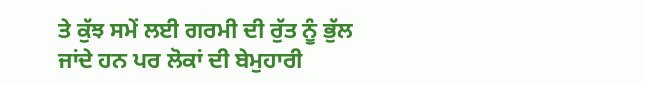ਤੇ ਕੁੱਝ ਸਮੇਂ ਲਈ ਗਰਮੀ ਦੀ ਰੁੱਤ ਨੂੰ ਭੁੱਲ ਜਾਂਦੇ ਹਨ ਪਰ ਲੋਕਾਂ ਦੀ ਬੇਮੁਹਾਰੀ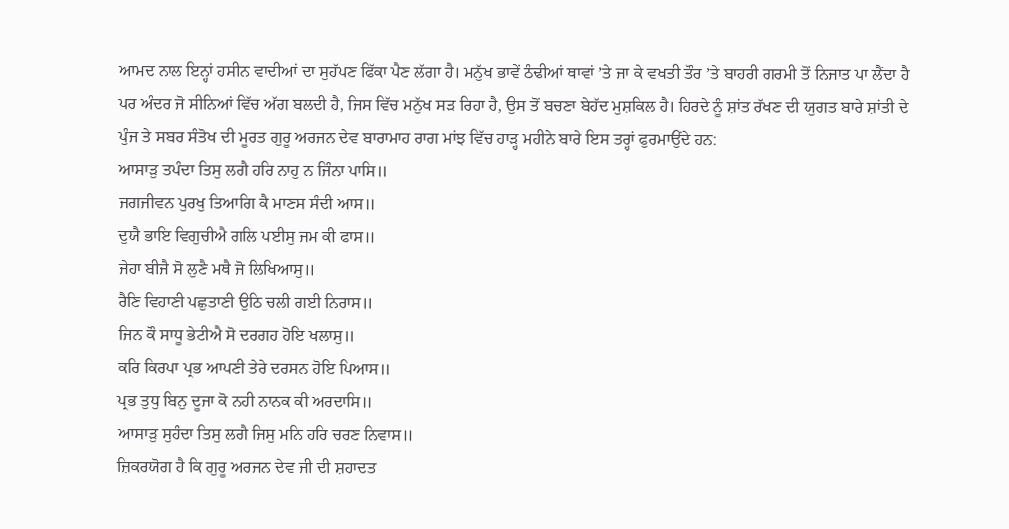ਆਮਦ ਨਾਲ ਇਨ੍ਹਾਂ ਹਸੀਨ ਵਾਦੀਆਂ ਦਾ ਸੁਹੱਪਣ ਫਿੱਕਾ ਪੈਣ ਲੱਗਾ ਹੈ। ਮਨੁੱਖ ਭਾਵੇਂ ਠੰਢੀਆਂ ਥਾਵਾਂ ’ਤੇ ਜਾ ਕੇ ਵਖਤੀ ਤੌਰ ’ਤੇ ਬਾਹਰੀ ਗਰਮੀ ਤੋਂ ਨਿਜਾਤ ਪਾ ਲੈਂਦਾ ਹੈ ਪਰ ਅੰਦਰ ਜੋ ਸੀਨਿਆਂ ਵਿੱਚ ਅੱਗ ਬਲਦੀ ਹੈ, ਜਿਸ ਵਿੱਚ ਮਨੁੱਖ ਸੜ ਰਿਹਾ ਹੈ, ਉਸ ਤੋਂ ਬਚਣਾ ਬੇਹੱਦ ਮੁਸ਼ਕਿਲ ਹੈ। ਹਿਰਦੇ ਨੂੰ ਸ਼ਾਂਤ ਰੱਖਣ ਦੀ ਯੁਗਤ ਬਾਰੇ ਸ਼ਾਂਤੀ ਦੇ ਪੁੰਜ ਤੇ ਸਬਰ ਸੰਤੋਖ ਦੀ ਮੂਰਤ ਗੁਰੂ ਅਰਜਨ ਦੇਵ ਬਾਰਾਮਾਹ ਰਾਗ ਮਾਂਝ ਵਿੱਚ ਹਾੜ੍ਹ ਮਹੀਨੇ ਬਾਰੇ ਇਸ ਤਰ੍ਹਾਂ ਫੁਰਮਾਉਂਦੇ ਹਨ:
ਆਸਾੜੁ ਤਪੰਦਾ ਤਿਸੁ ਲਗੈ ਹਰਿ ਨਾਹੁ ਨ ਜਿੰਨਾ ਪਾਸਿ॥
ਜਗਜੀਵਨ ਪੁਰਖੁ ਤਿਆਗਿ ਕੈ ਮਾਣਸ ਸੰਦੀ ਆਸ॥
ਦੁਯੈ ਭਾਇ ਵਿਗੁਚੀਐ ਗਲਿ ਪਈਸੁ ਜਮ ਕੀ ਫਾਸ॥
ਜੇਹਾ ਬੀਜੈ ਸੋ ਲੁਣੈ ਮਥੈ ਜੋ ਲਿਖਿਆਸੁ॥
ਰੈਣਿ ਵਿਹਾਣੀ ਪਛੁਤਾਣੀ ਉਠਿ ਚਲੀ ਗਈ ਨਿਰਾਸ॥
ਜਿਨ ਕੌ ਸਾਧੂ ਭੇਟੀਐ ਸੋ ਦਰਗਹ ਹੋਇ ਖਲਾਸੁ॥
ਕਰਿ ਕਿਰਪਾ ਪ੍ਰਭ ਆਪਣੀ ਤੇਰੇ ਦਰਸਨ ਹੋਇ ਪਿਆਸ॥
ਪ੍ਰਭ ਤੁਧੁ ਬਿਨੁ ਦੂਜਾ ਕੋ ਨਹੀ ਨਾਨਕ ਕੀ ਅਰਦਾਸਿ॥
ਆਸਾੜੁ ਸੁਹੰਦਾ ਤਿਸੁ ਲਗੈ ਜਿਸੁ ਮਨਿ ਹਰਿ ਚਰਣ ਨਿਵਾਸ॥
ਜ਼ਿਕਰਯੋਗ ਹੈ ਕਿ ਗੁਰੂ ਅਰਜਨ ਦੇਵ ਜੀ ਦੀ ਸ਼ਹਾਦਤ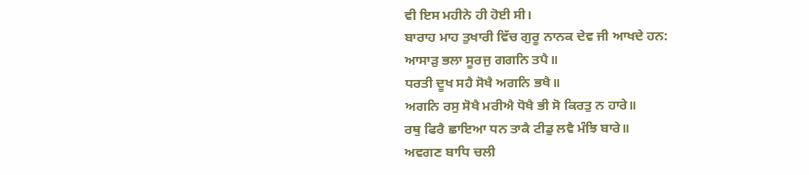ਵੀ ਇਸ ਮਹੀਨੇ ਹੀ ਹੋਈ ਸੀ।
ਬਾਰਾਹ ਮਾਹ ਤੁਖਾਰੀ ਵਿੱਚ ਗੁਰੂ ਨਾਨਕ ਦੇਵ ਜੀ ਆਖਦੇ ਹਨ:
ਆਸਾੜੁ ਭਲਾ ਸੂਰਜੁ ਗਗਨਿ ਤਪੈ॥
ਧਰਤੀ ਦੂਖ ਸਹੈ ਸੋਖੈ ਅਗਨਿ ਭਖੈ॥
ਅਗਨਿ ਰਸੁ ਸੋਖੈ ਮਰੀਐ ਧੋਖੈ ਭੀ ਸੋ ਕਿਰਤੁ ਨ ਹਾਰੇ॥
ਰਥੁ ਫਿਰੈ ਛਾਇਆ ਧਨ ਤਾਕੈ ਟੀਡੁ ਲਵੈ ਮੰਝਿ ਬਾਰੇ॥
ਅਵਗਣ ਬਾਧਿ ਚਲੀ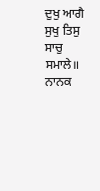ਦੁਖੁ ਆਗੈ ਸੁਖੁ ਤਿਸੁ ਸਾਚੁ ਸਮਾਲੇ॥
ਨਾਨਕ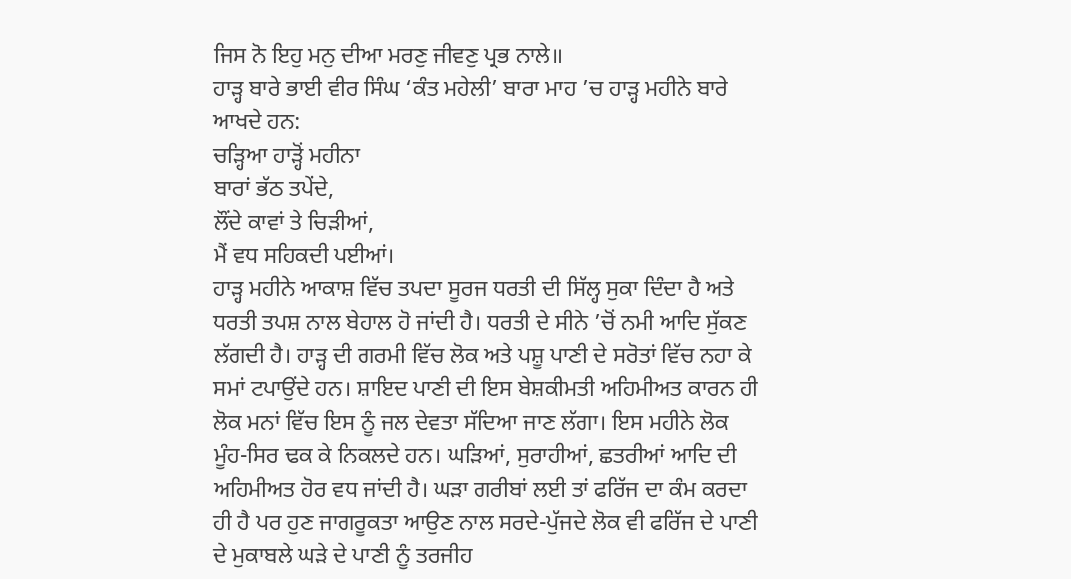ਜਿਸ ਨੋ ਇਹੁ ਮਨੁ ਦੀਆ ਮਰਣੁ ਜੀਵਣੁ ਪ੍ਰਭ ਨਾਲੇ॥
ਹਾੜ੍ਹ ਬਾਰੇ ਭਾਈ ਵੀਰ ਸਿੰਘ ‘ਕੰਤ ਮਹੇਲੀ’ ਬਾਰਾ ਮਾਹ ’ਚ ਹਾੜ੍ਹ ਮਹੀਨੇ ਬਾਰੇ ਆਖਦੇ ਹਨ:
ਚੜ੍ਹਿਆ ਹਾੜ੍ਹੋਂ ਮਹੀਨਾ
ਬਾਰਾਂ ਭੱਠ ਤਪੇਂਦੇ,
ਲੌਂਦੇ ਕਾਵਾਂ ਤੇ ਚਿੜੀਆਂ,
ਮੈਂ ਵਧ ਸਹਿਕਦੀ ਪਈਆਂ।
ਹਾੜ੍ਹ ਮਹੀਨੇ ਆਕਾਸ਼ ਵਿੱਚ ਤਪਦਾ ਸੂਰਜ ਧਰਤੀ ਦੀ ਸਿੱਲ੍ਹ ਸੁਕਾ ਦਿੰਦਾ ਹੈ ਅਤੇ ਧਰਤੀ ਤਪਸ਼ ਨਾਲ ਬੇਹਾਲ ਹੋ ਜਾਂਦੀ ਹੈ। ਧਰਤੀ ਦੇ ਸੀਨੇ ’ਚੋਂ ਨਮੀ ਆਦਿ ਸੁੱਕਣ ਲੱਗਦੀ ਹੈ। ਹਾੜ੍ਹ ਦੀ ਗਰਮੀ ਵਿੱਚ ਲੋਕ ਅਤੇ ਪਸ਼ੂ ਪਾਣੀ ਦੇ ਸਰੋਤਾਂ ਵਿੱਚ ਨਹਾ ਕੇ ਸਮਾਂ ਟਪਾਉਂਦੇ ਹਨ। ਸ਼ਾਇਦ ਪਾਣੀ ਦੀ ਇਸ ਬੇਸ਼ਕੀਮਤੀ ਅਹਿਮੀਅਤ ਕਾਰਨ ਹੀ ਲੋਕ ਮਨਾਂ ਵਿੱਚ ਇਸ ਨੂੰ ਜਲ ਦੇਵਤਾ ਸੱਦਿਆ ਜਾਣ ਲੱਗਾ। ਇਸ ਮਹੀਨੇ ਲੋਕ ਮੂੰਹ-ਸਿਰ ਢਕ ਕੇ ਨਿਕਲਦੇ ਹਨ। ਘੜਿਆਂ, ਸੁਰਾਹੀਆਂ, ਛਤਰੀਆਂ ਆਦਿ ਦੀ ਅਹਿਮੀਅਤ ਹੋਰ ਵਧ ਜਾਂਦੀ ਹੈ। ਘੜਾ ਗਰੀਬਾਂ ਲਈ ਤਾਂ ਫਰਿੱਜ ਦਾ ਕੰਮ ਕਰਦਾ ਹੀ ਹੈ ਪਰ ਹੁਣ ਜਾਗਰੂਕਤਾ ਆਉਣ ਨਾਲ ਸਰਦੇ-ਪੁੱਜਦੇ ਲੋਕ ਵੀ ਫਰਿੱਜ ਦੇ ਪਾਣੀ ਦੇ ਮੁਕਾਬਲੇ ਘੜੇ ਦੇ ਪਾਣੀ ਨੂੰ ਤਰਜੀਹ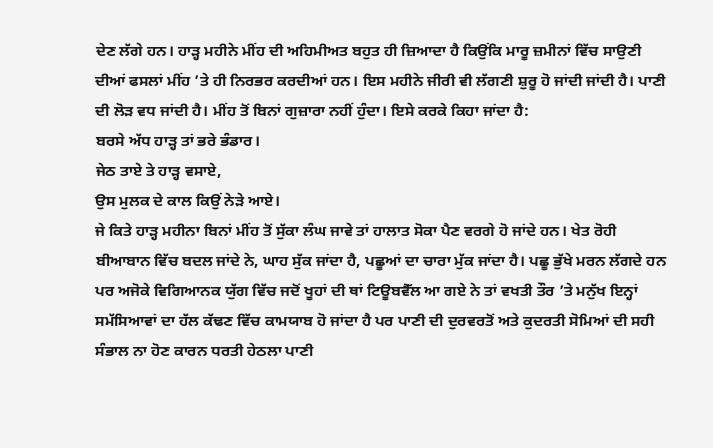ਦੇਣ ਲੱਗੇ ਹਨ। ਹਾੜ੍ਹ ਮਹੀਨੇ ਮੀਂਹ ਦੀ ਅਹਿਮੀਅਤ ਬਹੁਤ ਹੀ ਜ਼ਿਆਦਾ ਹੈ ਕਿਉਂਕਿ ਮਾਰੂ ਜ਼ਮੀਨਾਂ ਵਿੱਚ ਸਾਉਣੀ ਦੀਆਂ ਫਸਲਾਂ ਮੀਂਹ ’ਤੇ ਹੀ ਨਿਰਭਰ ਕਰਦੀਆਂ ਹਨ। ਇਸ ਮਹੀਨੇ ਜੀਰੀ ਵੀ ਲੱਗਣੀ ਸ਼ੁਰੂ ਹੋ ਜਾਂਦੀ ਜਾਂਦੀ ਹੈ। ਪਾਣੀ ਦੀ ਲੋੜ ਵਧ ਜਾਂਦੀ ਹੈ। ਮੀਂਹ ਤੋਂ ਬਿਨਾਂ ਗੁਜ਼ਾਰਾ ਨਹੀਂ ਹੁੰਦਾ। ਇਸੇ ਕਰਕੇ ਕਿਹਾ ਜਾਂਦਾ ਹੈ:
ਬਰਸੇ ਅੱਧ ਹਾੜ੍ਹ ਤਾਂ ਭਰੇ ਭੰਡਾਰ।
ਜੇਠ ਤਾਏ ਤੇ ਹਾੜ੍ਹ ਵਸਾਏ,
ਉਸ ਮੁਲਕ ਦੇ ਕਾਲ ਕਿਉਂ ਨੇੜੇ ਆਏ।
ਜੇ ਕਿਤੇ ਹਾੜ੍ਹ ਮਹੀਨਾ ਬਿਨਾਂ ਮੀਂਹ ਤੋਂ ਸੁੱਕਾ ਲੰਘ ਜਾਵੇ ਤਾਂ ਹਾਲਾਤ ਸੋਕਾ ਪੈਣ ਵਰਗੇ ਹੋ ਜਾਂਦੇ ਹਨ। ਖੇਤ ਰੋਹੀ ਬੀਆਬਾਨ ਵਿੱਚ ਬਦਲ ਜਾਂਦੇ ਨੇ, ਘਾਹ ਸੁੱਕ ਜਾਂਦਾ ਹੈ, ਪਛੂਆਂ ਦਾ ਚਾਰਾ ਮੁੱਕ ਜਾਂਦਾ ਹੈ। ਪਛੂ ਭੁੱਖੇ ਮਰਨ ਲੱਗਦੇ ਹਨ ਪਰ ਅਜੋਕੇ ਵਿਗਿਆਨਕ ਯੁੱਗ ਵਿੱਚ ਜਦੋਂ ਖੂਹਾਂ ਦੀ ਥਾਂ ਟਿਊਬਵੈੱਲ ਆ ਗਏ ਨੇ ਤਾਂ ਵਖਤੀ ਤੌਰ ’ਤੇ ਮਨੁੱਖ ਇਨ੍ਹਾਂ ਸਮੱਸਿਆਵਾਂ ਦਾ ਹੱਲ ਕੱਢਣ ਵਿੱਚ ਕਾਮਯਾਬ ਹੋ ਜਾਂਦਾ ਹੈ ਪਰ ਪਾਣੀ ਦੀ ਦੁਰਵਰਤੋਂ ਅਤੇ ਕੁਦਰਤੀ ਸੋਮਿਆਂ ਦੀ ਸਹੀ ਸੰਭਾਲ ਨਾ ਹੋਣ ਕਾਰਨ ਧਰਤੀ ਹੇਠਲਾ ਪਾਣੀ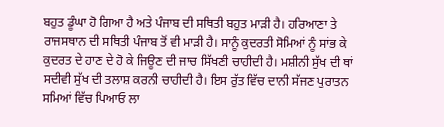ਬਹੁਤ ਡੂੰਘਾ ਹੋ ਗਿਆ ਹੈ ਅਤੇ ਪੰਜਾਬ ਦੀ ਸਥਿਤੀ ਬਹੁਤ ਮਾੜੀ ਹੈ। ਹਰਿਆਣਾ ਤੇ ਰਾਜਸਥਾਨ ਦੀ ਸਥਿਤੀ ਪੰਜਾਬ ਤੋਂ ਵੀ ਮਾੜੀ ਹੈ। ਸਾਨੂੰ ਕੁਦਰਤੀ ਸੋਮਿਆਂ ਨੂੰ ਸਾਂਭ ਕੇ ਕੁਦਰਤ ਦੇ ਹਾਣ ਦੇ ਹੋ ਕੇ ਜਿਊਣ ਦੀ ਜਾਚ ਸਿੱਖਣੀ ਚਾਹੀਦੀ ਹੈ। ਮਸ਼ੀਨੀ ਸੁੱਖ ਦੀ ਥਾਂ ਸਦੀਵੀ ਸੁੱਖ ਦੀ ਤਲਾਸ਼ ਕਰਨੀ ਚਾਹੀਦੀ ਹੈ। ਇਸ ਰੁੱਤ ਵਿੱਚ ਦਾਨੀ ਸੱਜਣ ਪੁਰਾਤਨ ਸਮਿਆਂ ਵਿੱਚ ਪਿਆਓ ਲਾ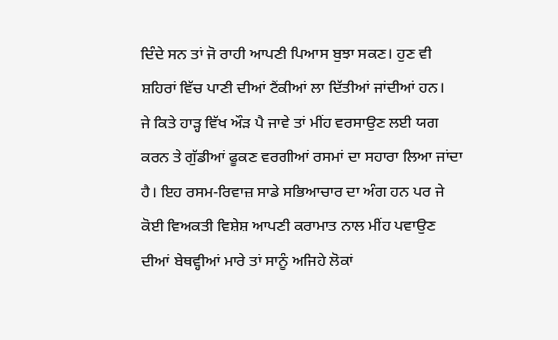ਦਿੰਦੇ ਸਨ ਤਾਂ ਜੋ ਰਾਹੀ ਆਪਣੀ ਪਿਆਸ ਬੁਝਾ ਸਕਣ। ਹੁਣ ਵੀ ਸ਼ਹਿਰਾਂ ਵਿੱਚ ਪਾਣੀ ਦੀਆਂ ਟੈਂਕੀਆਂ ਲਾ ਦਿੱਤੀਆਂ ਜਾਂਦੀਆਂ ਹਨ।
ਜੇ ਕਿਤੇ ਹਾੜ੍ਹ ਵਿੱਖ ਔੜ ਪੈ ਜਾਵੇ ਤਾਂ ਮੀਂਹ ਵਰਸਾਉਣ ਲਈ ਯਗ ਕਰਨ ਤੇ ਗੁੱਡੀਆਂ ਫੂਕਣ ਵਰਗੀਆਂ ਰਸਮਾਂ ਦਾ ਸਹਾਰਾ ਲਿਆ ਜਾਂਦਾ ਹੈ। ਇਹ ਰਸਮ-ਰਿਵਾਜ਼ ਸਾਡੇ ਸਭਿਆਚਾਰ ਦਾ ਅੰਗ ਹਨ ਪਰ ਜੇ ਕੋਈ ਵਿਅਕਤੀ ਵਿਸ਼ੇਸ਼ ਆਪਣੀ ਕਰਾਮਾਤ ਨਾਲ ਮੀਂਹ ਪਵਾਉਣ ਦੀਆਂ ਬੇਥਵ੍ਹੀਆਂ ਮਾਰੇ ਤਾਂ ਸਾਨੂੰ ਅਜਿਹੇ ਲੋਕਾਂ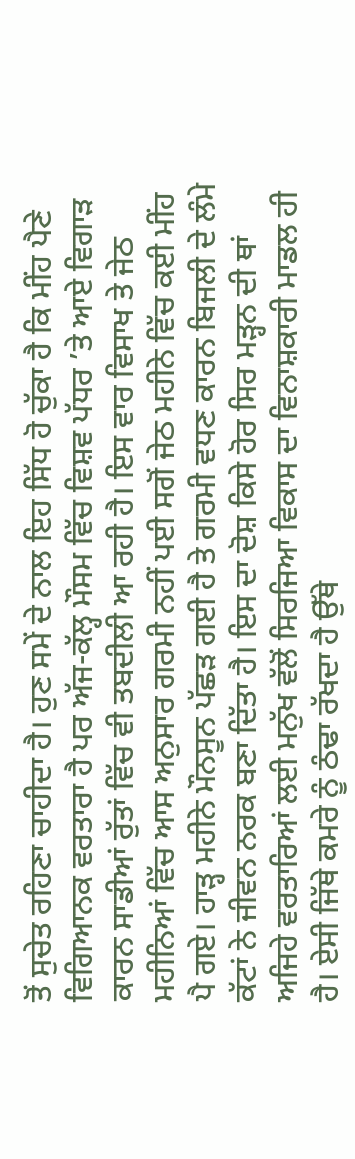ਤੋਂ ਸੁਚੇਤ ਰਹਿਣਾ ਚਾਹੀਦਾ ਹੈ। ਹੁਣ ਸਮੇਂ ਦੇ ਨਾਲ ਇਹ ਸਿੱਧ ਹੋ ਚੁੱਕਾ ਹੈ ਕਿ ਮੀਂਹ ਪੈਣੇ ਵਿਗਿਆਨਕ ਵਰਤਾਰਾ ਹੈ ਪਰ ਅੱਜ-ਕੱਲ੍ਹ ਮੌਸਮ ਵਿੱਚ ਵਿਸ਼ਵ ਪੱਧਰ ’ਤੇ ਆਏ ਵਿਗਾੜ ਕਾਰਨ ਸਾਡੀਆਂ ਰੁੱਤਾਂ ਵਿੱਚ ਵੀ ਤਬਦੀਲੀ ਆ ਰਹੀ ਹੈ। ਇਸ ਵਾਰ ਵਿਸਾਖ ਤੇ ਜੇਠ ਮਹੀਨਿਆਂ ਵਿੱਚ ਆਸ ਅਨੁਸਾਰ ਗਰਮੀ ਨਹੀਂ ਪਈ ਸਗੋਂ ਜੇਠ ਮਹੀਨੇ ਵਿੱਚ ਕਈ ਮੀਂਹ ਪੈ ਗਏ। ਹਾੜ੍ਹ ਮਹੀਨੇ ਮੌਨਸੂਨ ਪੱਛੜ ਗਈ ਹੈ ਤੇ ਗਰਮੀ ਵਧਣ ਕਾਰਨ ਬਿਜਲੀ ਦੇ ਲੰਮੇ ਕੱਟਾਂ ਨੇ ਜੀਵਨ ਨਰਕ ਬਣਾ ਦਿੱਤਾ ਹੈ। ਇਸ ਦਾ ਦੋਸ਼ ਕਿਸੇ ਹੋਰ ਸਿਰ ਮੜ੍ਹਨ ਦੀ ਥਾਂ ਅਜਿਹੇ ਵਰਤਾਰਿਆਂ ਲਈ ਮਨੁੱਖ ਵੱਲੋਂ ਸਿਰਜਿਆ ਵਿਕਾਸ ਦਾ ਵਿਨਾਸ਼ਕਾਰੀ ਮਾਡਲ ਹੀ ਹੈ। ਏਸੀ ਜਿੱਥੇ ਕਮਰੇ ਨੂੰ ਠੰਢਾ ਰੱਖਦਾ ਹੈ ਉੱਥੇ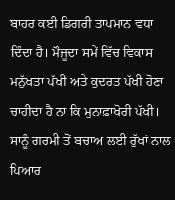ਬਾਹਰ ਕਈ ਡਿਗਰੀ ਤਾਪਮਾਨ ਵਧਾ ਦਿੰਦਾ ਹੈ। ਮੌਜੂਦਾ ਸਮੇਂ ਵਿੱਚ ਵਿਕਾਸ ਮਨੁੱਖਤਾ ਪੱਖੀ ਅਤੇ ਕੁਦਰਤ ਪੱਖੀ ਹੋਣਾ ਚਾਹੀਦਾ ਹੈ ਨਾ ਕਿ ਮੁਨਾਫ਼ਾਖੋਰੀ ਪੱਖੀ। ਸਾਨੂੰ ਗਰਮੀ ਤੋਂ ਬਚਾਅ ਲਈ ਰੁੱਖਾਂ ਨਾਲ ਪਿਆਰ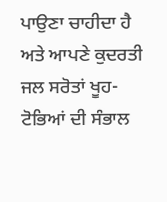ਪਾਉਣਾ ਚਾਹੀਦਾ ਹੈ ਅਤੇ ਆਪਣੇ ਕੁਦਰਤੀ ਜਲ ਸਰੋਤਾਂ ਖੂਹ-ਟੋਭਿਆਂ ਦੀ ਸੰਭਾਲ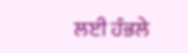ਲਈ ਹੰਭਲੇ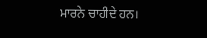ਮਾਰਨੇ ਚਾਹੀਦੇ ਹਨ।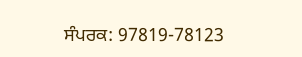ਸੰਪਰਕ: 97819-78123